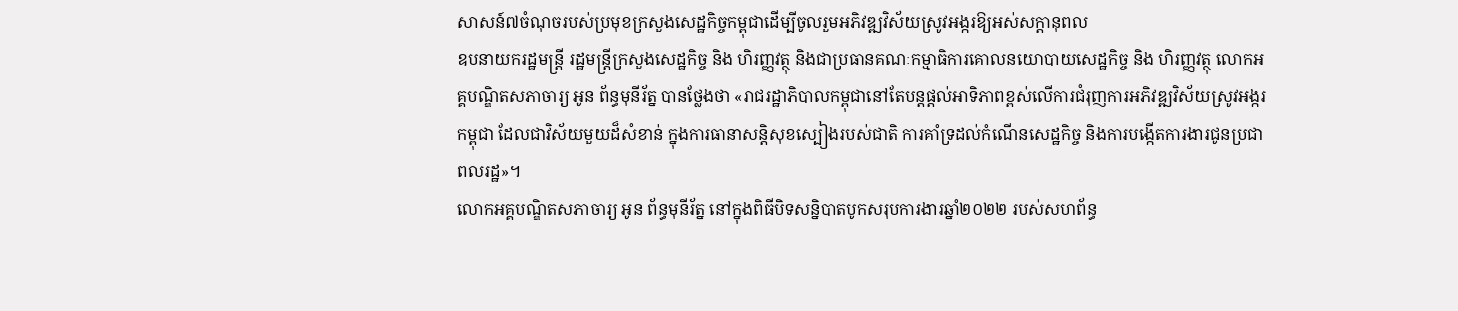សាសន៍៧ចំណុចរបស់ប្រមុខក្រសួងសេដ្ឋកិច្ចកម្ពុជាដើម្បីចូលរួមអភិវឌ្ឍវិស័យស្រូវអង្ករឱ្យអស់សក្តានុពល
ឧបនាយករដ្ឋមន្រ្តី រដ្ឋមន្រ្តីក្រសួងសេដ្ឋកិច្ច និង ហិរញ្ញវត្ថុ និងជាប្រធានគណៈកម្មាធិការគោលនយោបាយសេដ្ឋកិច្ច និង ហិរញ្ញវត្ថុ លោកអគ្គបណ្ឌិតសភាចារ្យ អូន ព័ន្ធមុនីរ័ត្ន បានថ្លែងថា «រាជរដ្ឋាភិបាលកម្ពុជានៅតែបន្តផ្តល់អាទិភាពខ្ពស់លើការជំរុញការអភិវឌ្ឍវិស័យស្រូវអង្ករកម្ពុជា ដែលជាវិស័យមួយដ៏សំខាន់ ក្នុងការធានាសន្តិសុខស្បៀងរបស់ជាតិ ការគាំទ្រដល់កំណើនសេដ្ឋកិច្ច និងការបង្កើតការងារជូនប្រជាពលរដ្ឋ»។
លោកអគ្គបណ្ឌិតសភាចារ្យ អូន ព័ន្ធមុនីរ័ត្ន នៅក្នុងពិធីបិទសន្និបាតបូកសរុបការងារឆ្នាំ២០២២ របស់សហព័ន្ធ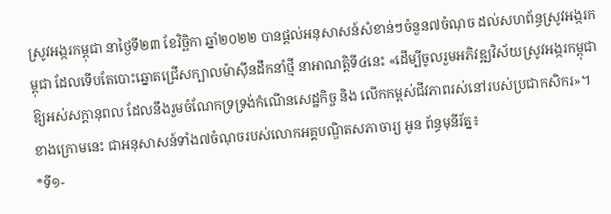ស្រូវអង្ករកម្ពុជា នាថ្ងៃទី២៣ ខែវិច្ឆិកា ឆ្នាំ២០២២ បានផ្តល់អនុសាសន៍សំខាន់ៗចំនួន៧ចំណុច ដល់សហព័ន្ធស្រូវអង្ករកម្ពុជា ដែលទើបតែបោះឆ្នោតជ្រើសក្បាលម៉ាស៊ីនដឹកនាំថ្មី នាអាណត្តិទី៤នេះ «ដើម្បីចូលរួមអភិវឌ្ឍវិស័យស្រូវអង្ករកម្ពុជាឱ្យអស់សក្តានុពល ដែលនឹងរួមចំណែកទ្រទ្រង់កំណើនសេដ្ឋកិច្ច និង លើកកម្ពស់ជីវភាពរស់នៅរបស់ប្រជាកសិករ»។
ខាងក្រោមនេះ ជាអនុសាសន៍ទាំង៧ចំណុចរបស់លោកអគ្គបណ្ឌិតសភាចារ្យ អូន ព័ន្ធមុនីរ័ត្ន៖
*ទី១-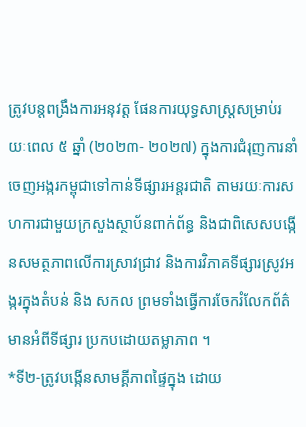ត្រូវបន្តពង្រឹងការអនុវត្ត ផែនការយុទ្ធសាស្រ្តសម្រាប់រយៈពេល ៥ ឆ្នាំ (២០២៣- ២០២៧) ក្នុងការជំរុញការនាំចេញអង្ករកម្ពុជាទៅកាន់ទីផ្សារអន្តរជាតិ តាមរយៈការសហការជាមួយក្រសួងស្ថាប័នពាក់ព័ន្ធ និងជាពិសេសបង្កើនសមត្ថភាពលើការស្រាវជ្រាវ និងការវិភាគទីផ្សារស្រូវអង្ករក្នុងតំបន់ និង សកល ព្រមទាំងធ្វើការចែករំលែកព័ត៌មានអំពីទីផ្សារ ប្រកបដោយតម្លាភាព ។
*ទី២-ត្រូវបង្កើនសាមគ្គីភាពផ្ទៃក្នុង ដោយ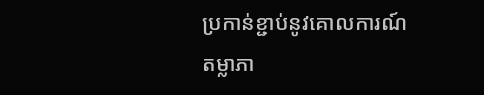ប្រកាន់ខ្ជាប់នូវគោលការណ៍តម្លាភា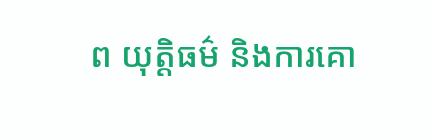ព យុត្តិធម៌ និងការគោ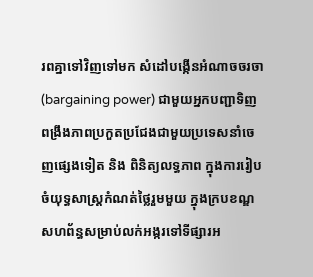រពគ្នាទៅវិញទៅមក សំដៅបង្កើនអំណាចចរចា (bargaining power) ជាមួយអ្នកបញ្ជាទិញ ពង្រឹងភាពប្រកួតប្រជែងជាមួយប្រទេសនាំចេញផ្សេងទៀត និង ពិនិត្យលទ្ធភាព ក្នុងការរៀបចំយុទ្ធសាស្រ្តកំណត់ថ្លៃរួមមួយ ក្នុងក្របខណ្ឌសហព័ន្ធសម្រាប់លក់អង្ករទៅទីផ្សារអ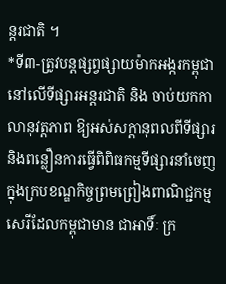ន្តរជាតិ ។
*ទី៣-ត្រូវបន្តផ្សព្វផ្សាយម៉ាកអង្ករកម្ពុជានៅលើទីផ្សារអន្តរជាតិ និង ចាប់យកកាលានុវត្តភាព ឱ្យអស់សក្ដានុពលពីទីផ្សារ និងពន្លឿនការធ្វើពិពិធកម្មទីផ្សារនាំចេញ ក្នុងក្របខណ្ឌកិច្ចព្រមព្រៀងពាណិជ្ជកម្មសេរីដែលកម្ពុជាមាន ជាអាទិ៍ៈ ក្រ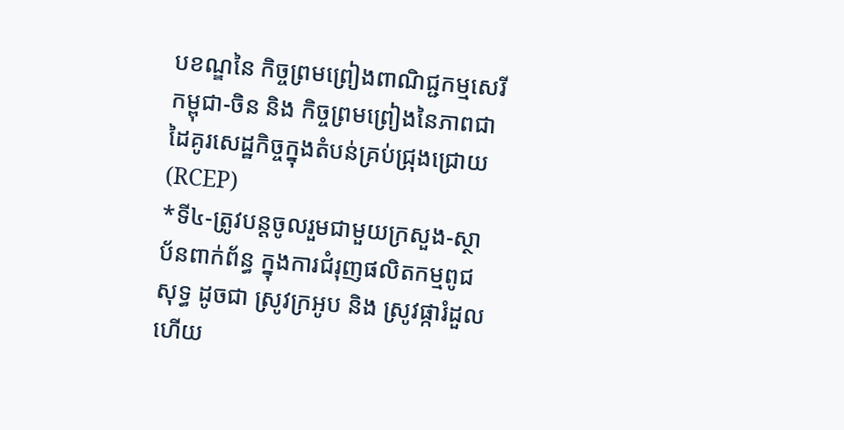បខណ្ឌនៃ កិច្ចព្រមព្រៀងពាណិជ្ជកម្មសេរីកម្ពុជា-ចិន និង កិច្ចព្រមព្រៀងនៃភាពជាដៃគូរសេដ្ឋកិច្ចក្នុងតំបន់គ្រប់ជ្រុងជ្រោយ (RCEP)
*ទី៤-ត្រូវបន្តចូលរួមជាមួយក្រសួង-ស្ថាប័នពាក់ព័ន្ធ ក្នុងការជំរុញផលិតកម្មពូជសុទ្ធ ដូចជា ស្រូវក្រអូប និង ស្រូវផ្ការំដួល ហើយ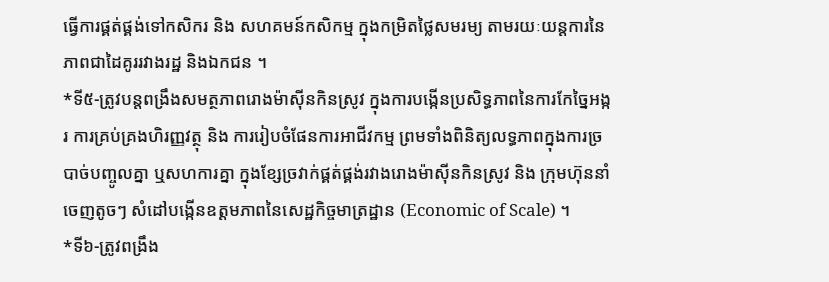ធ្វើការផ្គត់ផ្គង់ទៅកសិករ និង សហគមន៍កសិកម្ម ក្នុងកម្រិតថ្លៃសមរម្យ តាមរយៈយន្តការនៃភាពជាដៃគូររវាងរដ្ឋ និងឯកជន ។
*ទី៥-ត្រូវបន្តពង្រឹងសមត្ថភាពរោងម៉ាស៊ីនកិនស្រូវ ក្នុងការបង្កើនប្រសិទ្ធភាពនៃការកែច្នៃអង្ករ ការគ្រប់គ្រងហិរញ្ញវត្ថុ និង ការរៀបចំផែនការអាជីវកម្ម ព្រមទាំងពិនិត្យលទ្ធភាពក្នុងការច្របាច់បញ្ចូលគ្នា ឬសហការគ្នា ក្នុងខ្សែច្រវាក់ផ្គត់ផ្គង់រវាងរោងម៉ាស៊ីនកិនស្រូវ និង ក្រុមហ៊ុននាំចេញតូចៗ សំដៅបង្កើនឧត្តមភាពនៃសេដ្ឋកិច្ចមាត្រដ្ឋាន (Economic of Scale) ។
*ទី៦-ត្រូវពង្រឹង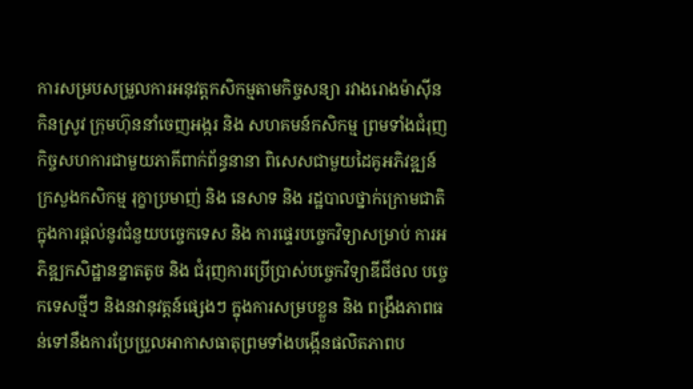ការសម្របសម្រួលការអនុវត្តកសិកម្មតាមកិច្ចសន្យា រវាងរោងម៉ាស៊ីនកិនស្រូវ ក្រុមហ៊ុននាំចេញអង្ករ និង សហគមន៍កសិកម្ម ព្រមទាំងជំរុញកិច្ចសហការជាមួយភាគីពាក់ព័ន្ធនានា ពិសេសជាមួយដៃគូអភិវឌ្ឍន៍ ក្រសួងកសិកម្ម រុក្ខាប្រមាញ់ និង នេសាទ និង រដ្ឋបាលថ្នាក់ក្រោមជាតិ ក្នុងការផ្តល់នូវជំនួយបច្ចេកទេស និង ការផ្ទេរបច្ចេកវិទ្យាសម្រាប់ ការអភិឌ្ឍកសិដ្ឋានខ្នាតតូច និង ជំរុញការប្រើប្រាស់បច្ចេកវិទ្យាឌីជីថល បច្ចេកទេសថ្មីៗ និងនវានុវត្តន៍ផ្សេងៗ ក្នុងការសម្របខ្លួន និង ពង្រឹងភាពធន់ទៅនឹងការប្រែប្រួលអាកាសធាតុព្រមទាំងបង្កើនផលិតភាពប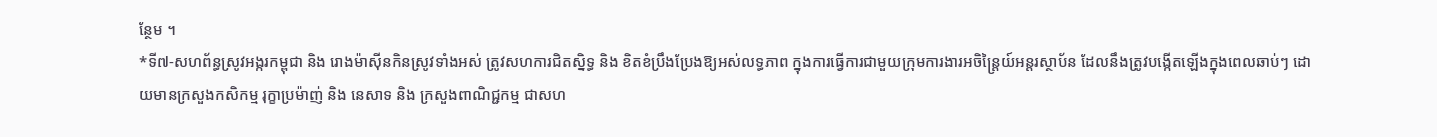ន្ថែម ។
*ទី៧-សហព័ន្ធស្រូវអង្ករកម្ពុជា និង រោងម៉ាស៊ីនកិនស្រូវទាំងអស់ ត្រូវសហការជិតស្និទ្ធ និង ខិតខំប្រឹងប្រែងឱ្យអស់លទ្ធភាព ក្នុងការធ្វើការជាមួយក្រុមការងារអចិន្រ្តៃយ៍អន្តរស្ថាប័ន ដែលនឹងត្រូវបង្កើតឡើងក្នុងពេលឆាប់ៗ ដោយមានក្រសួងកសិកម្ម រុក្ខាប្រម៉ាញ់ និង នេសាទ និង ក្រសួងពាណិជ្ជកម្ម ជាសហ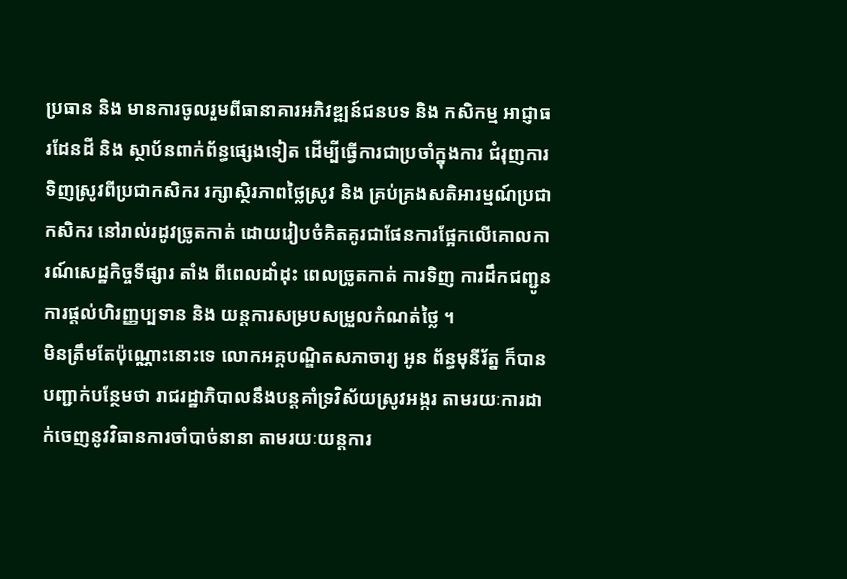ប្រធាន និង មានការចូលរួមពីធានាគារអភិវឌ្ឍន៍ជនបទ និង កសិកម្ម អាជ្ញាធរដែនដី និង ស្ថាប័នពាក់ព័ន្ធផ្សេងទៀត ដើម្បីធ្វើការជាប្រចាំក្នុងការ ជំរុញការទិញស្រូវពីប្រជាកសិករ រក្សាស្ថិរភាពថ្លៃស្រូវ និង គ្រប់គ្រងសតិអារម្មណ៍ប្រជាកសិករ នៅរាល់រដូវច្រូតកាត់ ដោយរៀបចំគិតគូរជាផែនការផ្អែកលើគោលការណ៍សេដ្ឋកិច្ចទីផ្សារ តាំង ពីពេលដាំដុះ ពេលច្រូតកាត់ ការទិញ ការដឹកជញ្ជូន ការផ្តល់ហិរញ្ញប្បទាន និង យន្តការសម្របសម្រួលកំណត់ថ្លៃ ។
មិនត្រឹមតែប៉ុណ្ណោះនោះទេ លោកអគ្គបណ្ឌិតសភាចារ្យ អូន ព័ន្ធមុនីរ័ត្ន ក៏បានបញ្ជាក់បន្ថែមថា រាជរដ្ឋាភិបាលនឹងបន្តគាំទ្រវិស័យស្រូវអង្ករ តាមរយៈការដាក់ចេញនូវវិធានការចាំបាច់នានា តាមរយៈយន្តការ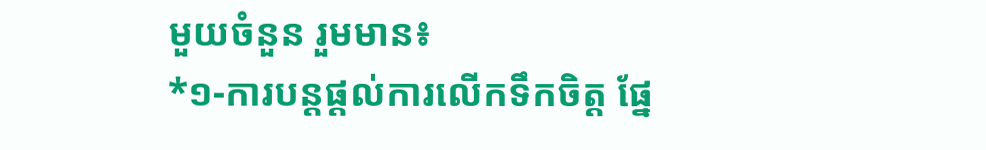មួយចំនួន រួមមាន៖
*១-ការបន្តផ្តល់ការលើកទឹកចិត្ត ផ្នែ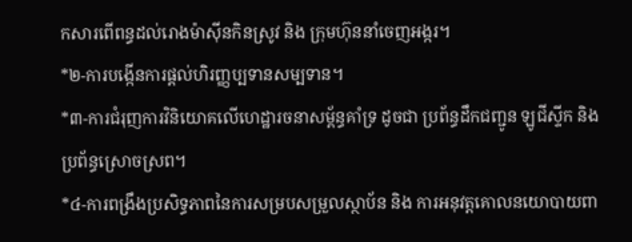កសារពើពន្ធដល់រោងម៉ាស៊ីនកិនស្រូវ និង ក្រុមហ៊ុននាំចេញអង្ករ។
*២-ការបង្កើនការផ្ដល់ហិរញ្ញប្បទានសម្បទាន។
*៣-ការជំរុញការវិនិយោគលើហេដ្ឋារចនាសម្ព័ន្ធគាំទ្រ ដូចជា ប្រព័ន្ធដឹកជញ្ជូន ឡូជីស្ទីក និង ប្រព័ន្ធស្រោចស្រព។
*៤-ការពង្រឹងប្រសិទ្ធភាពនៃការសម្របសម្រួលស្ថាប័ន និង ការអនុវត្តគោលនយោបាយពា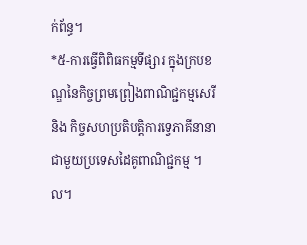ក់ព័ន្ធ។
*៥-ការធ្វើពិពិធកម្មទីផ្សារ ក្នុងក្របខណ្ឌនៃកិច្ចព្រមព្រៀងពាណិជ្ជកម្មសេរី និង កិច្ចសហប្រតិបត្តិការទ្វេភាគីនានាជាមួយប្រទេសដៃគូពាណិជ្ជកម្ម ។ល។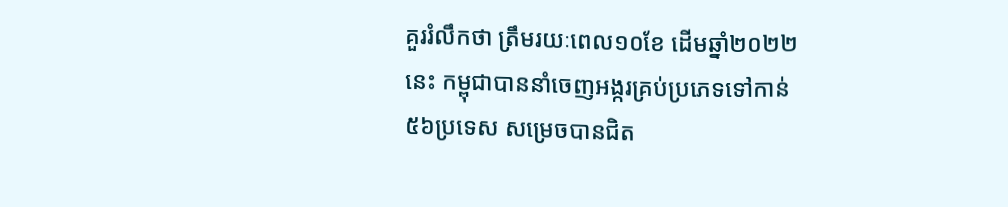គួររំលឹកថា ត្រឹមរយៈពេល១០ខែ ដើមឆ្នាំ២០២២នេះ កម្ពុជាបាននាំចេញអង្ករគ្រប់ប្រភេទទៅកាន់៥៦ប្រទេស សម្រេចបានជិត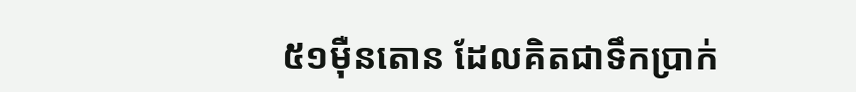៥១ម៉ឺនតោន ដែលគិតជាទឹកប្រាក់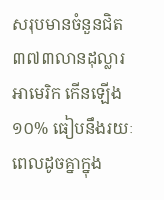សរុបមានចំនួនជិត៣៧៣លានដុល្លារអាមេរិក កើនឡើង១០% ធៀបនឹងរយៈពេលដូចគ្នាក្នុង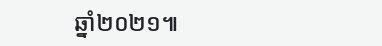ឆ្នាំ២០២១៕